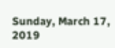Sunday, March 17, 2019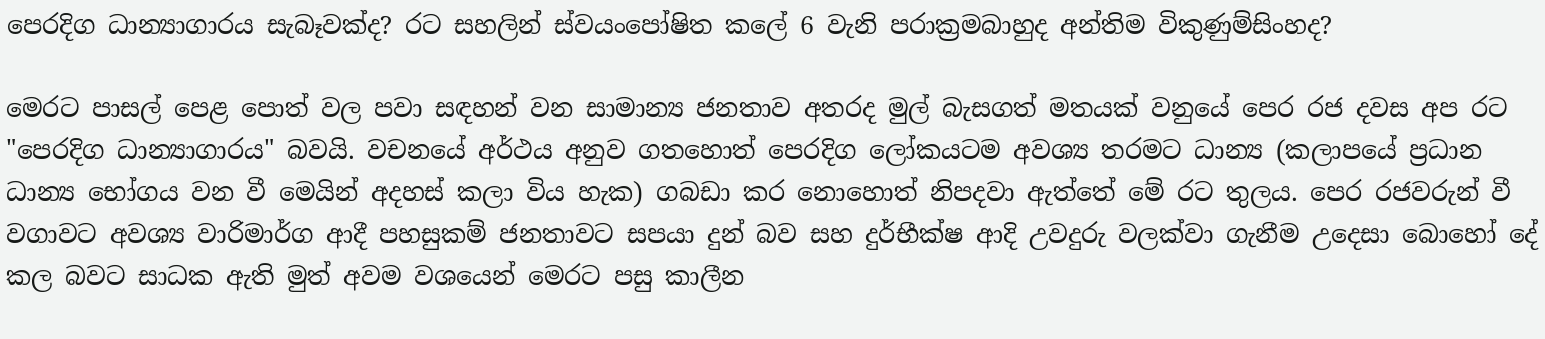පෙරදිග ධාන්‍යාගාරය සැබෑවක්ද? රට සහලින් ස්වයංපෝෂිත කලේ 6 වැනි පරාක්‍රමබාහුද අන්තිම විකුණුම්සිංහද?

මෙරට පාසල් පෙළ පොත් වල පවා සඳහන් වන සාමාන්‍ය ජනතාව අතරද මුල් බැසගත් මතයක් වනුයේ පෙර රජ දවස අප රට "පෙරදිග ධාන්‍යාගාරය" බවයි. වචනයේ අර්ථය අනුව ගතහොත් පෙරදිග ලෝකයටම අවශ්‍ය තරමට ධාන්‍ය (කලාපයේ ප්‍රධාන ධාන්‍ය භෝගය වන වී මෙයින් අදහස් කලා විය හැක) ගබඩා කර නොහොත් නිපදවා ඇත්තේ මේ රට තුලය. පෙර රජවරුන් වී වගාවට අවශ්‍ය වාරිමාර්ග ආදී පහසුකම් ජනතාවට සපයා දුන් බව සහ දුර්භීක්ෂ ආදි උවදුරු වලක්වා ගැනීම උදෙසා බොහෝ දේ කල බවට සාධක ඇති මුත් අවම වශයෙන් මෙරට පසු කාලීන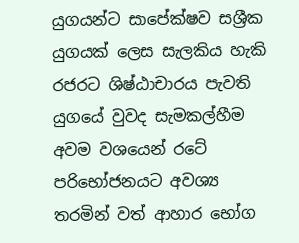යුගයන්ට සාපේක්ෂව සශ්‍රීක යුගයක් ලෙස සැලකිය හැකි රජරට ශිෂ්ඨාචාරය පැවති යුගයේ වුවද සැමකල්හීම අවම වශයෙන් රටේ පරිභෝජනයට අවශ්‍ය තරමින් වත් ආහාර භෝග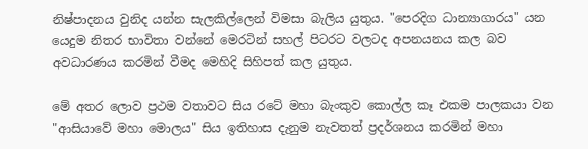නිෂ්පාදනය වුනිද යන්න සැලකිල්ලෙන් විමසා බැලිය යුතුය. "පෙරදිග ධාන්‍යාගාරය" යන යෙදුම නිතර භාවිතා වන්නේ මෙරටින් සහල් පිටරට වලටද අපනයනය කල බව අවධාරණය කරමින් වීමද මෙහිදි සිහිපත් කල යුතුය.

මේ අතර ලොව ප්‍රථම වතාවට සිය රටේ මහා බැංකුව කොල්ල කෑ එකම පාලකයා වන "ආසියාවේ මහා මොලය" සිය ඉතිහාස දැනුම නැවතත් ප්‍රදර්ශනය කරමින් මහා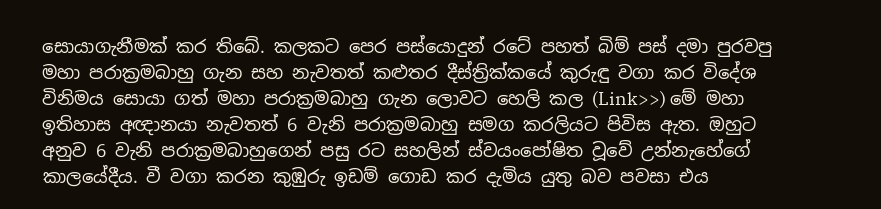සොයාගැනීමක් කර තිබේ. කලකට පෙර පස්යොදුන් රටේ පහත් බිම් පස් දමා පුරවපු මහා පරාක්‍රමබාහු ගැන සහ නැවතත් කළුතර දීස්ත්‍රික්කයේ කුරුඳු වගා කර විදේශ විනිමය සොයා ගත් මහා පරාක්‍රමබාහු ගැන ලොවට හෙලි කල (Link>>) මේ මහා ඉතිහාස අඥානයා නැවතත් 6 වැනි පරාක්‍රමබාහු සමග කරලියට පිවිස ඇත. ඔහුට  අනුව 6 වැනි පරාක්‍රමබාහුගෙන් පසු රට සහලින් ස්වයංපෝෂිත වූවේ උන්නැහේගේ කාලයේදීය. වී වගා කරන කුඹුරු ඉඩම් ගොඩ කර දැමිය යුතු බව පවසා එය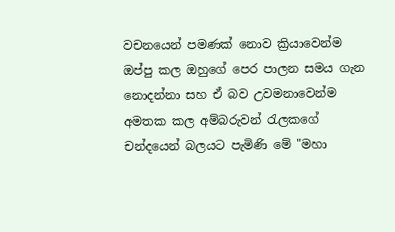වචනයෙන් පමණක් නොව ක්‍රියාවෙන්ම ඔප්පු කල ඔහුගේ පෙර පාලන සමය ගැන නොදන්නා සහ ඒ බව උවමනාවෙන්ම අමතක කල අම්බරුවන් රැලකගේ චන්දයෙන් බලයට පැමිණි මේ "මහා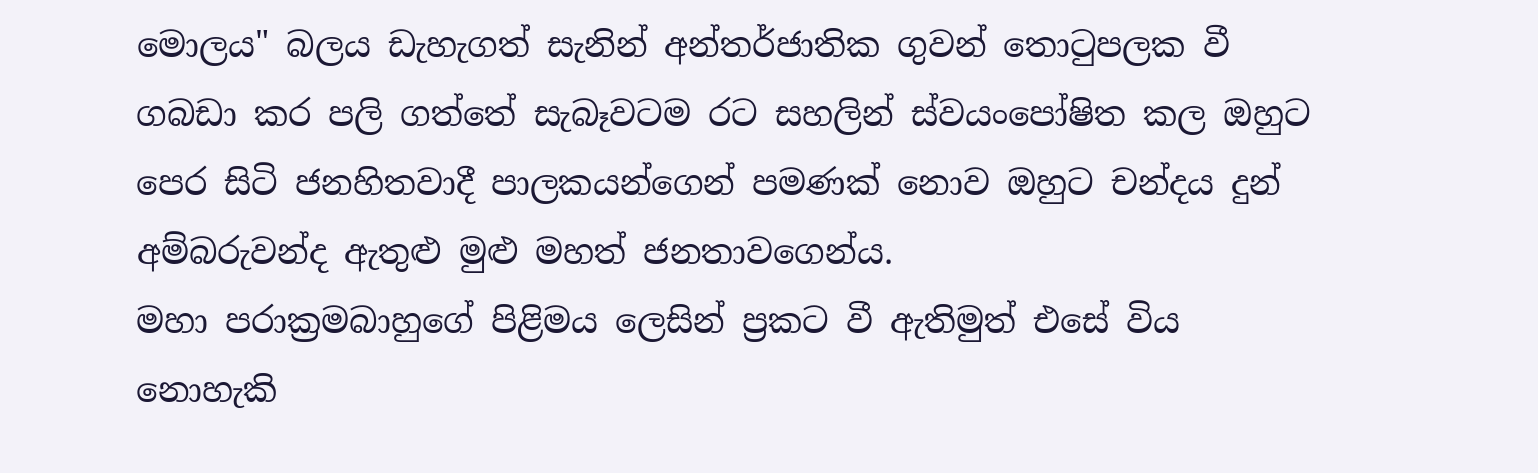මොලය" බලය ඩැහැගත් සැනින් අන්තර්ජාතික ගුවන් තොටුපලක වී ගබඩා කර පලි ගත්තේ සැබෑවටම රට සහලින් ස්වයංපෝෂිත කල ඔහුට පෙර සිටි ජනහිතවාදී පාලකයන්ගෙන් පමණක් නොව ඔහුට චන්දය දුන් අම්බරුවන්ද ඇතුළු මුළු මහත් ජනතාවගෙන්ය.
මහා පරාක්‍රමබාහුගේ පිළිමය ලෙසින් ප්‍රකට වී ඇතිමුත් එසේ විය නොහැකි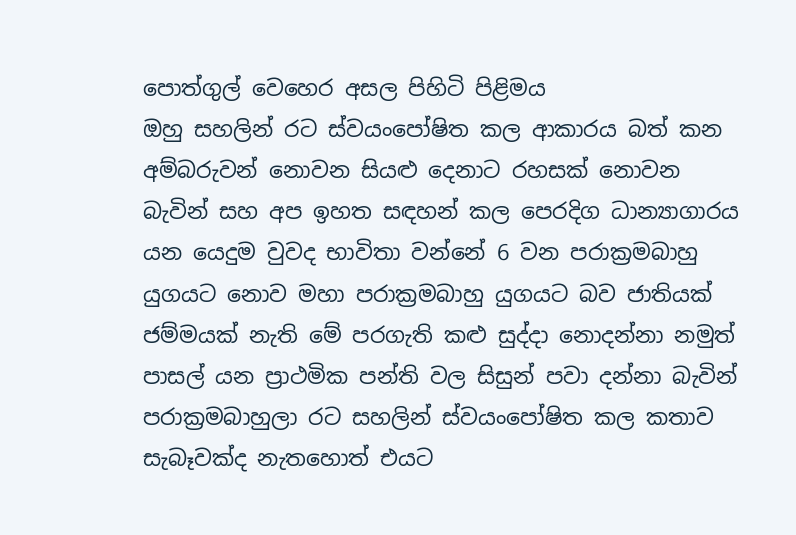පොත්ගුල් වෙහෙර අසල පිහිටි පිළිමය
ඔහු සහලින් රට ස්වයංපෝෂිත කල ආකාරය බත් කන අම්බරුවන් නොවන සියළු දෙනාට රහසක් නොවන බැවින් සහ අප ඉහත සඳහන් කල පෙරදිග ධාන්‍යාගාරය යන යෙදුම වුවද භාවිතා වන්නේ 6 වන පරාක්‍රමබාහු යුගයට නොව මහා පරාක්‍රමබාහු යුගයට බව ජාතියක් ජම්මයක් නැති මේ පරගැති කළු සුද්දා නොදන්නා නමුත් පාසල් යන ප්‍රාථමික පන්ති වල සිසුන් පවා දන්නා බැවින් පරාක්‍රමබාහුලා රට සහලින් ස්වයංපෝෂිත කල කතාව සැබෑවක්ද නැතහොත් එයට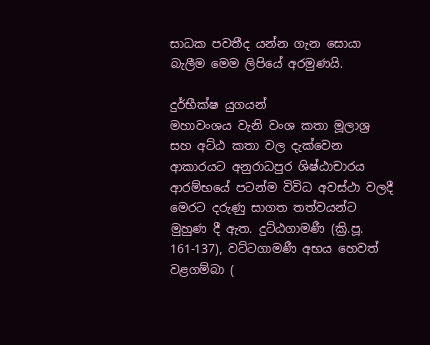සාධක පවතීද යන්න ගැන සොයා බැලීම මෙම ලිපියේ අරමුණයි.

දුර්භීක්ෂ යුගයන්
මහාවංශය වැනි වංශ කතා මූලාශ්‍ර සහ අට්ඨ කතා වල දැක්වෙන ආකාරයට අනුරාධපුර ශිෂ්ඨාචාරය ආරම්භයේ පටන්ම විවිධ අවස්ථා වලදී මෙරට දරුණු සාගත තත්වයන්ට මුහුණ දී ඇත. දුට්ඨගාමණී (ක්‍රි.පූ. 161-137), වට්ටගාමණී අභය හෙවත් වළගම්බා (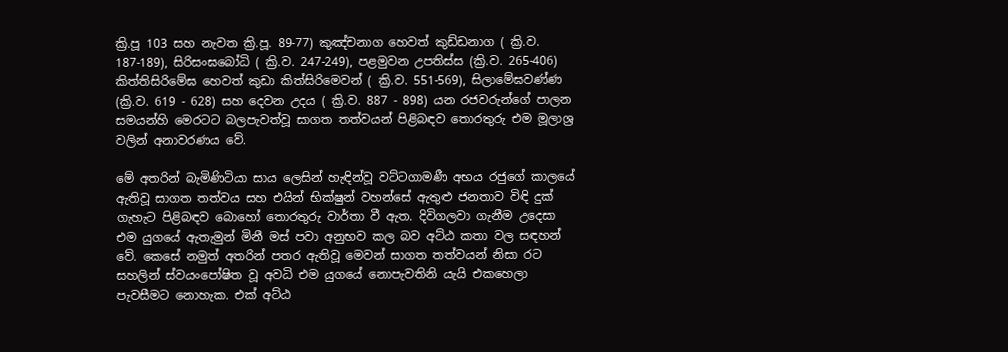ක්‍රි.පූ 103 සහ නැවත ක්‍රි.පූ. 89-77) කුඤ්චනාග හෙවත් කුඩ්ඩනාග ( ක්‍රි.ව. 187-189), සිරිසංඝබෝධි ( ක්‍රි.ව. 247-249), පළමුවන උපතිස්ස (ක්‍රි.ව. 265-406) කිත්තිසිරිමේඝ හෙවත් කුඩා කිත්සිරිමෙවන් ( ක්‍රි.ව. 551-569), සිලාමේඝවණ්ණ (ක්‍රි.ව. 619 - 628) සහ දෙවන උදය ( ක්‍රි.ව. 887 - 898) යන රජවරුන්ගේ පාලන සමයන්හි මෙරටට බලපැවත්වූ සාගත තත්වයන් පිළිබඳව තොරතුරු එම මූලාශ්‍ර වලින් අනාවරණය වේ.

මේ අතරින් බැමිණිටියා සාය ලෙසින් හැඳින්වූ වට්ටගාමණී අභය රජුගේ කාලයේ ඇතිවූ සාගත තත්වය සහ එයින් භික්ෂුන් වහන්සේ ඇතුළු ජනතාව විඳි දුක් ගැහැට පිළිබඳව බොහෝ තොරතුරු වාර්තා වී ඇත. දිවිගලවා ගැනීම උදෙසා එම යුගයේ ඇතැමුන් මිනී මස් පවා අනුභව කල බව අට්ඨ කතා වල සඳහන් වේ. කෙසේ නමුත් අතරින් පතර ඇතිවූ මෙවන් සාගත තත්වයන් නිසා රට සහලින් ස්වයංපෝෂිත වූ අවධි එම යුගයේ නොපැවතිනි යැයි එකහෙලා පැවසීමට නොහැක. එක් අට්ඨ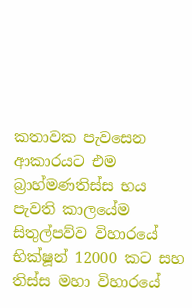කතාවක පැවසෙන ආකාරයට එම බ්‍රාහ්මණතිස්ස භය පැවති කාලයේම සිතුල්පව්ව විහාරයේ භික්ෂූන් 12000 කට සහ තිස්ස මහා විහාරයේ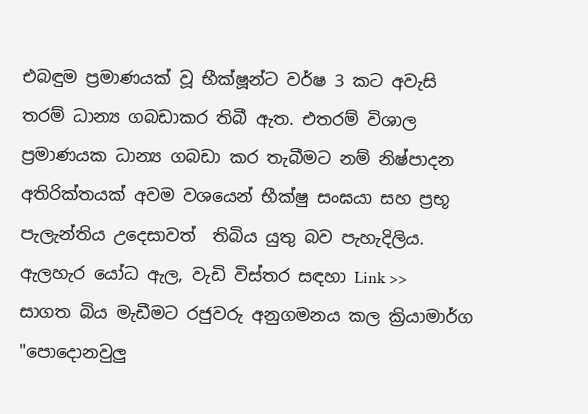එබඳුම ප්‍රමාණයක් වූ භීක්ෂූන්ට වර්ෂ 3 කට අවැසි තරම් ධාන්‍ය ගබඩාකර තිබී ඇත. එතරම් විශාල ප්‍රමාණයක ධාන්‍ය ගබඩා කර තැබීමට නම් නිෂ්පාදන අතිරික්තයක් අවම වශයෙන් භීක්ෂු සංඝයා සහ ප්‍රභූ පැලැන්තිය උදෙසාවත්  තිබිය යුතු බව පැහැදිලිය.
ඇලහැර යෝධ ඇල, වැඩි විස්තර සඳහා Link >>
සාගත බිය මැඩීමට රජුවරු අනුගමනය කල ක්‍රියාමාර්ග
"පොදොනවුලු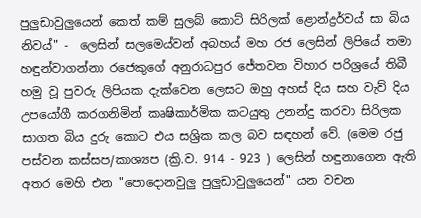පුලුඩාවුලුයෙන් කෙත් කම් සුලබ් කොට් සිරිලක් ළොන්ද්‍රර්වය් සා බිය නිවය්" -  ලෙසින් සලමෙය්වන් අබහය් මහ රජ ලෙසින් ලිපියේ තමා හඳුන්වාගන්නා රජෙකුගේ අනුරාධපුර ජේතවන විහාර පරිශ්‍රයේ තිබී හමු වූ පුවරු ලිපියක දැක්වෙන ලෙසට ඔහු අහස් දිය සහ වැව් දිය උපයෝගී කරගනිමින් කෘෂිකාර්මික කටයුතු උනන්දු කරවා සිරිලක සාගත බිය දුරු කොට එය සශ්‍රික කල බව සඳහන් වේ. (මෙම රජු පස්වන කස්සප/කාශ්‍යප (ක්‍රි.ව. 914 - 923 ) ලෙසින් හඳුනාගෙන ඇති අතර මෙහි එන "පොදොනවුලු පුලුඩාවුලුයෙන්" යන වචන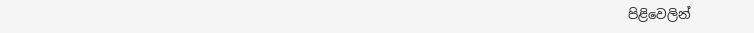පිළිවෙලින්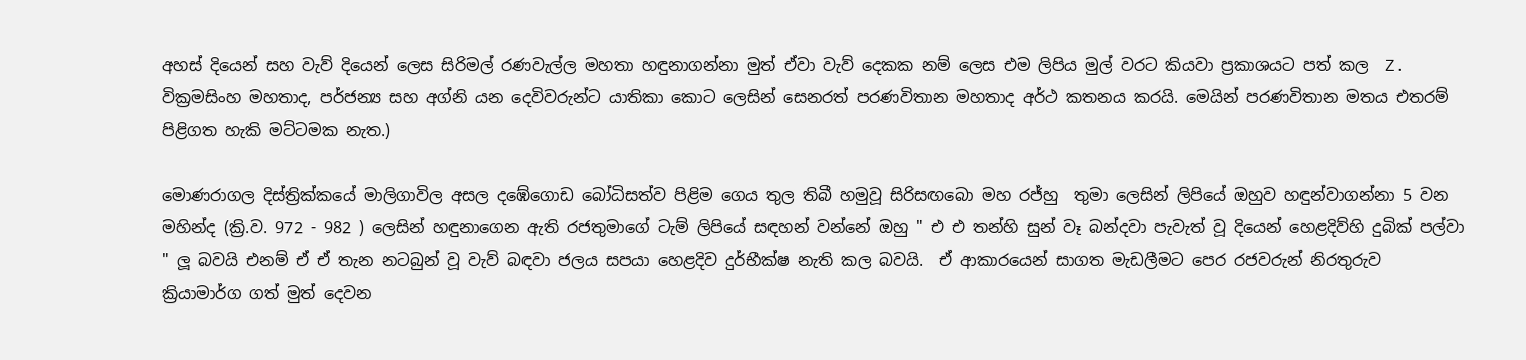අහස් දියෙන් සහ වැව් දියෙන් ලෙස සිරිමල් රණවැල්ල මහතා හඳුනාගන්නා මුත් ඒවා වැව් දෙකක නම් ලෙස එම ලිපිය මුල් වරට කියවා ප්‍රකාශයට පත් කල  Z. වික්‍රමසිංහ මහතාද, පර්ජන්‍ය සහ අග්නි යන දෙවිවරුන්ට යාතිකා කොට ලෙසින් සෙනරත් පරණවිතාන මහතාද අර්ථ කතනය කරයි. මෙයින් පරණවිතාන මතය එතරම් පිළිගත හැකි මට්ටමක නැත.)

මොණරාගල දිස්ත්‍රික්කයේ මාලිගාවිල අසල දඹේගොඩ බෝධිසත්ව පිළිම ගෙය තුල තිබී හමුවූ සිරිසඟබො මහ රජ්හු  තුමා ලෙසින් ලිපියේ ඔහුව හඳුන්වාගන්නා 5 වන මහින්ද (ක්‍රි.ව. 972 - 982 ) ලෙසින් හඳුනාගෙන ඇති රජතුමාගේ ටැම් ලිපියේ සඳහන් වන්නේ ඔහු " එ එ තන්හි සුන් වෑ බන්දවා පැවැත් වූ දියෙන් හෙළදිව්හි දුබික් පල්වා " ලූ බවයි එනම් ඒ ඒ තැන නටබුන් වූ වැව් බඳවා ජලය සපයා හෙළදිව දුර්භීක්ෂ නැති කල බවයි.  ඒ ආකාරයෙන් සාගත මැඩලීමට පෙර රජවරුන් නිරතුරුව ක්‍රියාමාර්ග ගත් මුත් දෙවන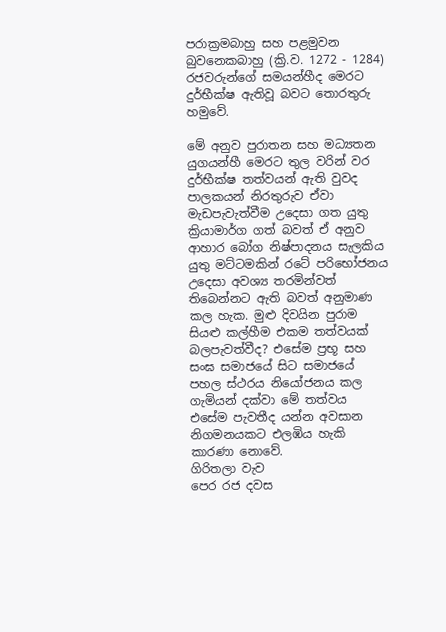පරාක්‍රමබාහු සහ පළමුවන බුවනෙකබාහු (ක්‍රි.ව. 1272 - 1284) රජවරුන්ගේ සමයන්හීද මෙරට දුර්භීක්ෂ ඇතිවූ බවට තොරතුරු හමුවේ.

මේ අනුව පුරාතන සහ මධ්‍යතන යුගයන්හී මෙරට තුල වරින් වර දුර්භීක්ෂ තත්වයන් ඇති වුවද පාලකයන් නිරතුරුව ඒවා මැඩපැවැත්වීම උදෙසා ගත යුතු ක්‍රියාමාර්ග ගත් බවත් ඒ අනුව ආහාර බෝග නිෂ්පාදනය සැලකිය යුතු මට්ටමකින් රටේ පරිභෝජනය උදෙසා අවශ්‍ය තරමින්වත් තිබෙන්නට ඇති බවත් අනුමාණ කල හැක. මුළු දිවයින පුරාම සියළු කල්හීම එකම තත්වයක් බලපැවත්වීද? එසේම ප්‍රභූ සහ සංඝ සමාජයේ සිට සමාජයේ පහල ස්ථරය නියෝජනය කල ගැමියන් දක්වා මේ තත්වය එසේම පැවතීද යන්න අවසාන නිගමනයකට එලඹිය හැකි කාරණා නොවේ.
ගිරිතලා වැව
පෙර රජ දවස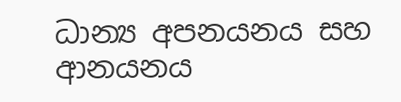ධාන්‍ය අපනයනය සහ ආනයනය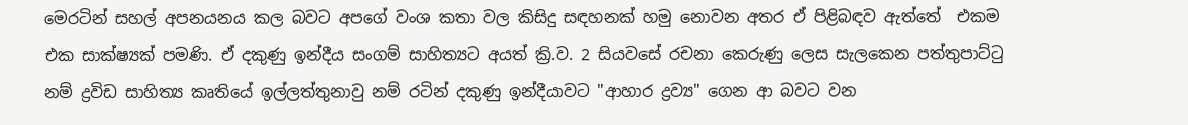මෙරටින් සහල් අපනයනය කල බවට අපගේ වංශ කතා වල කිසිදු සඳහනක් හමු නොවන අතර ඒ පිළිබඳව ඇත්තේ  එකම එක සාක්ෂ්‍යක් පමණි. ඒ දකුණු ඉන්දීය සංගම් සාහිත්‍යට අයත් ක්‍රි.ව. 2 සියවසේ රචනා කෙරුණු ලෙස සැලකෙන පත්තුපාට්ටු නම් ද්‍රවිඩ සාහිත්‍ය කෘතියේ ඉල්ලත්තුනාවු නම් රටින් දකුණු ඉන්දීයාවට "ආහාර ද්‍රව්‍ය" ගෙන ආ බවට වන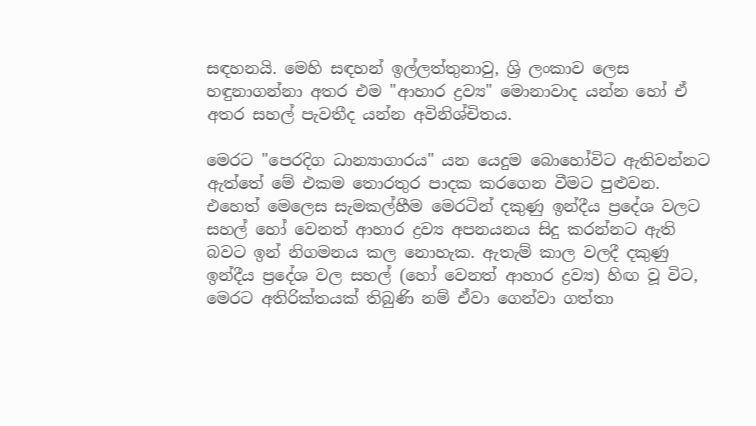සඳහනයි. මෙහි සඳහන් ඉල්ලත්තුනාවු, ශ්‍රි ලංකාව ලෙස හඳුනාගන්නා අතර එම "ආහාර ද්‍රව්‍ය" මොනාවාද යන්න හෝ ඒ අතර සහල් පැවතීද යන්න අවිනිශ්චිතය.

මෙරට "පෙරදිග ධාන්‍යාගාරය" යන යෙදුම බොහෝවිට ඇතිවන්නට ඇත්තේ මේ එකම තොරතුර පාදක කරගෙන වීමට පුළුවන. එහෙත් මෙලෙස සැමකල්හීම මෙරටින් දකුණු ඉන්දීය ප්‍රදේශ වලට සහල් හෝ වෙනත් ආහාර ද්‍රව්‍ය අපනයනය සිදු කරන්නට ඇති බවට ඉන් නිගමනය කල නොහැක. ඇතැම් කාල වලදී දකුණු ඉන්දීය ප්‍රදේශ වල සහල් (හෝ වෙනත් ආහාර ද්‍රව්‍ය) හිඟ වූ විට, මෙරට අතිරික්තයක් තිබුණි නම් ඒවා ගෙන්වා ගත්තා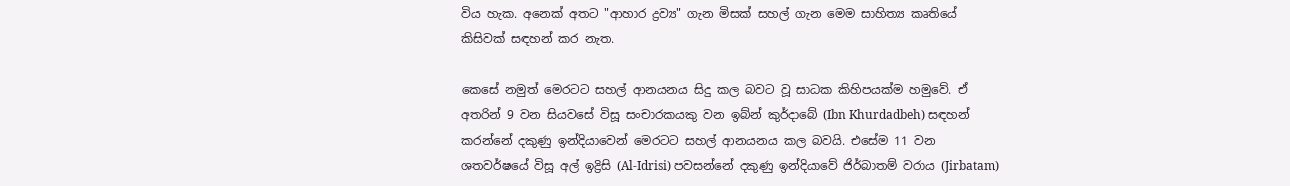විය හැක. අනෙක් අතට "ආහාර ද්‍රව්‍ය" ගැන මිසක් සහල් ගැන මෙම සාහිත්‍ය කෘතියේ කිසිවක් සඳහන් කර නැත.

කෙසේ නමුත් මෙරටට සහල් ආනයනය සිදු කල බවට වූ සාධක කිහිපයක්ම හමුවේ. ඒ අතරින් 9 වන සියවසේ විසූ සංචාරකයකු වන ඉබ්න් කුර්දාබේ (Ibn Khurdadbeh) සඳහන් කරන්නේ දකුණු ඉන්දියාවෙන් මෙරටට සහල් ආනයනය කල බවයි. එසේම 11 වන ශතවර්ෂයේ විසූ අල් ඉද්‍රිසි (Al-Idrisi) පවසන්නේ දකුණු ඉන්දියාවේ ජිර්බාතම් වරාය (Jirbatam)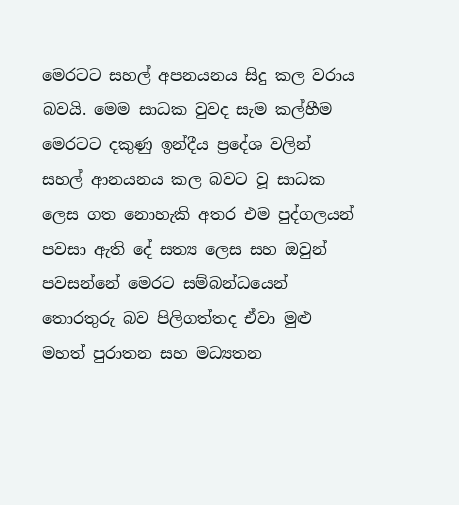මෙරටට සහල් අපනයනය සිදු කල වරාය බවයි. මෙම සාධක වුවද සැම කල්හීම මෙරටට දකුණු ඉන්දීය ප්‍රදේශ වලින් සහල් ආනයනය කල බවට වූ සාධක ලෙස ගත නොහැකි අතර එම පුද්ගලයන් පවසා ඇති දේ සත්‍ය ලෙස සහ ඔවුන් පවසන්නේ මෙරට සම්බන්ධයෙන් තොරතුරු බව පිලිගත්තද ඒවා මුළු මහත් පුරාතන සහ මධ්‍යතන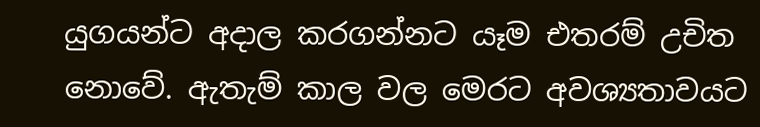යුගයන්ට අදාල කරගන්නට යෑම එතරම් උචිත නොවේ. ඇතැම් කාල වල මෙරට අවශ්‍යතාවයට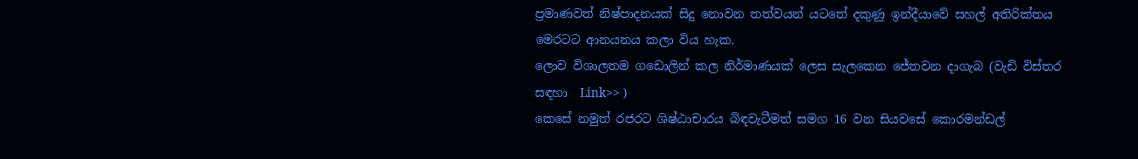ප්‍රමාණවත් නිෂ්පාදනයක් සිදු නොවන තත්වයන් යටතේ දකුණු ඉන්දීයාවේ සහල් අතිරික්තය මෙරටට ආනයනය කලා විය හැක.
ලොව විශාලතම ගඩොලින් කල නිර්මාණයක් ලෙස සැලකෙන ජේතවන දාගැබ (වැඩි විස්තර සඳහා  Link>> )
කෙසේ නමුත් රජරට ශිෂ්ඨාචාරය බිඳවැටීමත් සමග 16 වන සියවසේ කොරමන්ඩල්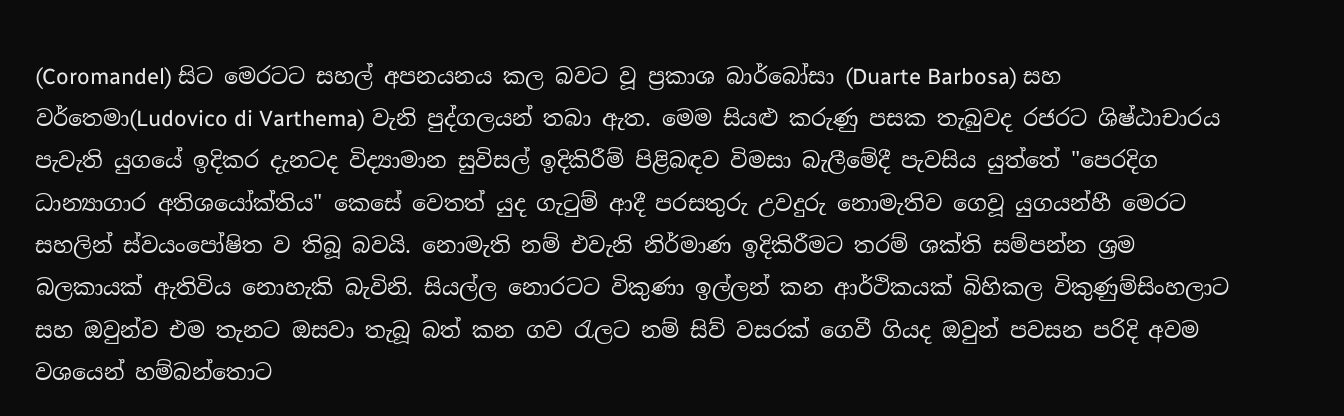(Coromandel) සිට මෙරටට සහල් අපනයනය කල බවට වූ ප්‍රකාශ බාර්බෝසා (Duarte Barbosa) සහ වර්තෙමා(Ludovico di Varthema) වැනි පුද්ගලයන් තබා ඇත. මෙම සියළු කරුණු පසක තැබුවද රජරට ශිෂ්ඨාචාරය පැවැති යුගයේ ඉදිකර දැනටද විද්‍යාමාන සුවිසල් ඉදිකිරීම් පිළිබඳව විමසා බැලීමේදී පැවසිය යුත්තේ "පෙරදිග ධාන්‍යාගාර අතිශයෝක්තිය" කෙසේ වෙතත් යුද ගැටුම් ආදී පරසතුරු උවදුරු නොමැතිව ගෙවූ යුගයන්හී මෙරට සහලින් ස්වයංපෝෂිත ව තිබූ බවයි. නොමැති නම් එවැනි නිර්මාණ ඉදිකිරීමට තරම් ශක්ති සම්පන්න ශ්‍රම බලකායක් ඇතිවිය නොහැකි බැවිනි. සියල්ල නොරටට විකුණා ඉල්ලන් කන ආර්ථිකයක් බිහිකල විකුණුම්සිංහලාට සහ ඔවුන්ව එම තැනට ඔසවා තැබූ බත් කන ගව රැලට නම් සිව් වසරක් ගෙවී ගියද ඔවුන් පවසන පරිදි අවම වශයෙන් හම්බන්තොට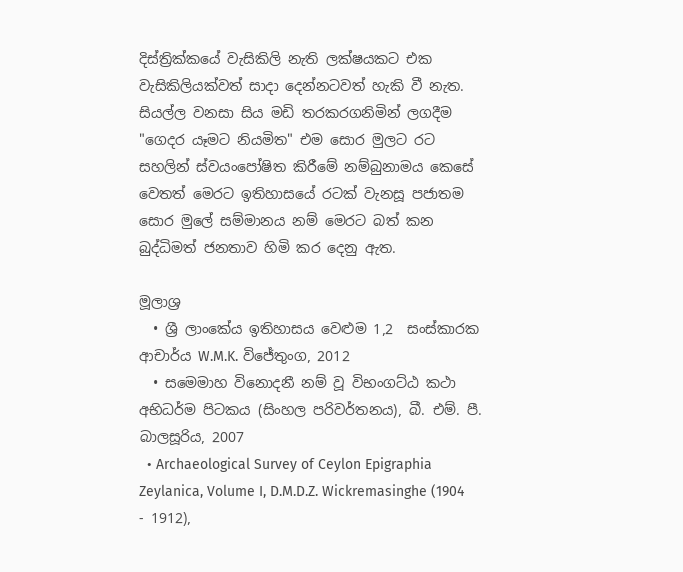දිස්ත්‍රික්කයේ වැසිකිලි නැති ලක්ෂයකට එක වැසිකිලියක්වත් සාදා දෙන්නටවත් හැකි වී නැත. සියල්ල වනසා සිය මඩි තරකරගනිමින් ලගදීම "ගෙදර යෑමට නියමිත" එම සොර මුලට රට සහලින් ස්වයංපෝෂිත කිරීමේ නම්බුනාමය කෙසේ වෙතත් මෙරට ඉතිහාසයේ රටක් වැනසූ පජාතම සොර මුලේ සම්මානය නම් මෙරට බත් කන බුද්ධිමත් ජනතාව හිමි කර දෙනු ඇත.

මූලාශ්‍ර
  • ශ්‍රී ලාංකේය ඉතිහාසය වෙළුම 1,2  සංස්කාරක ආචාර්ය W.M.K. විජේතුංග, 2012
  • සමෙමාහ විනොදනී නම් වූ විභංගට්ඨ කථා අභිධර්ම පිටකය (සිංහල පරිවර්තනය), බී. එම්. පී. බාලසූරිය, 2007
  • Archaeological Survey of Ceylon Epigraphia Zeylanica, Volume I, D.M.D.Z. Wickremasinghe (1904 - 1912),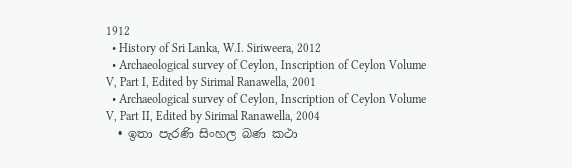1912
  • History of Sri Lanka, W.I. Siriweera, 2012
  • Archaeological survey of Ceylon, Inscription of Ceylon Volume V, Part I, Edited by Sirimal Ranawella, 2001
  • Archaeological survey of Ceylon, Inscription of Ceylon Volume V, Part II, Edited by Sirimal Ranawella, 2004
  • ඉතා පැරණි සිංහල බණ කථා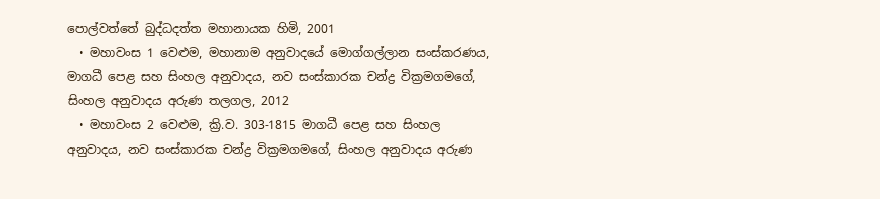පොල්වත්තේ බුද්ධදත්ත මහානායක හිමි, 2001
  • මහාවංස 1 වෙළුම, මහානාම අනුවාදයේ මොග්ගල්ලාන සංස්කරණය, මාගධී පෙළ සහ සිංහල අනුවාදය, නව සංස්කාරක චන්ද්‍ර වික්‍රමගමගේ, සිංහල අනුවාදය අරුණ තලගල, 2012
  • මහාවංස 2 වෙළුම, ක්‍රි.ව. 303-1815 මාගධී පෙළ සහ සිංහල අනුවාදය, නව සංස්කාරක චන්ද්‍ර වික්‍රමගමගේ, සිංහල අනුවාදය අරුණ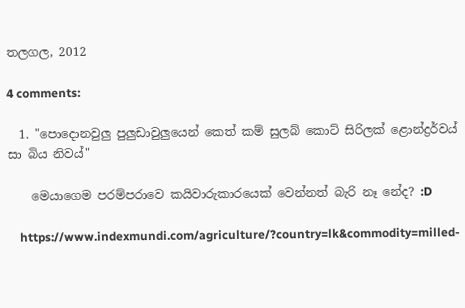තලගල, 2012

4 comments:

  1. "පොදොනවුලු පුලුඩාවුලුයෙන් කෙත් කම් සුලබ් කොට් සිරිලක් ළොන්ද්‍රර්වය් සා බිය නිවය්"

    මෙයාගෙම පරම්පරාවෙ කයිවාරුකාරයෙක් වෙන්නත් බැරි නෑ නේද? :D

    https://www.indexmundi.com/agriculture/?country=lk&commodity=milled-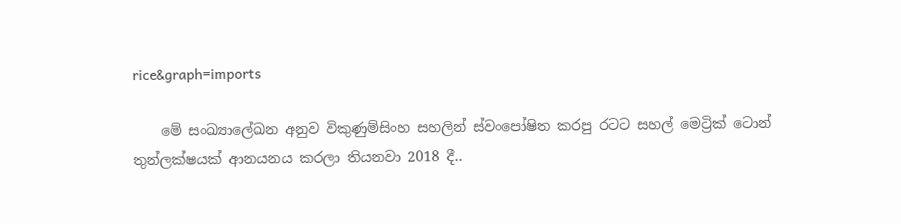rice&graph=imports

    මේ සංඛ්‍යාලේඛන අනුව විකුණුම්සිංහ සහලින් ස්වංපෝෂිත කරපු රටට සහල් මෙට්‍රික් ටොන් තුන්ලක්ෂයක් ආනයනය කරලා තියනවා 2018 දී..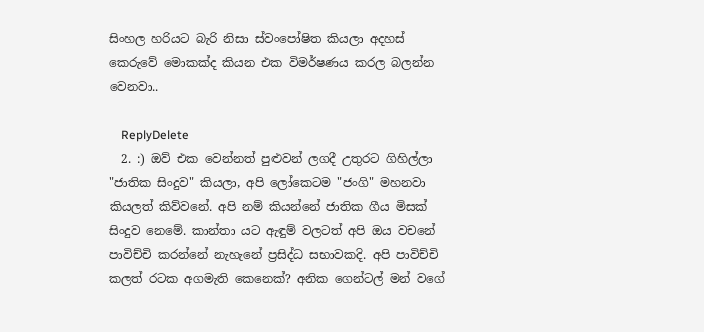සිංහල හරියට බැරි නිසා ස්වංපෝෂිත කියලා අදහස් කෙරුවේ මොකක්ද කියන එක විමර්ෂණය කරල බලන්න වෙනවා..

    ReplyDelete
  2. :) ඔව් එක වෙන්නත් පුළුවන් ලගදී උතුරට ගිහිල්ලා "ජාතික සිංදුව" කියලා, අපි ලෝකෙටම "ජංගි" මහනවා කියලත් කිව්වනේ. අපි නම් කියන්නේ ජාතික ගීය මිසක් සිංදුව නෙමේ. කාන්තා යට ඇඳුම් වලටත් අපි ඔය වචනේ පාවිච්චි කරන්නේ නැහැනේ ප්‍රසිද්ධ සභාවකදි. අපි පාවිච්චි කලත් රටක අගමැති කෙනෙක්? අනික ගෙන්ටල් මන් වගේ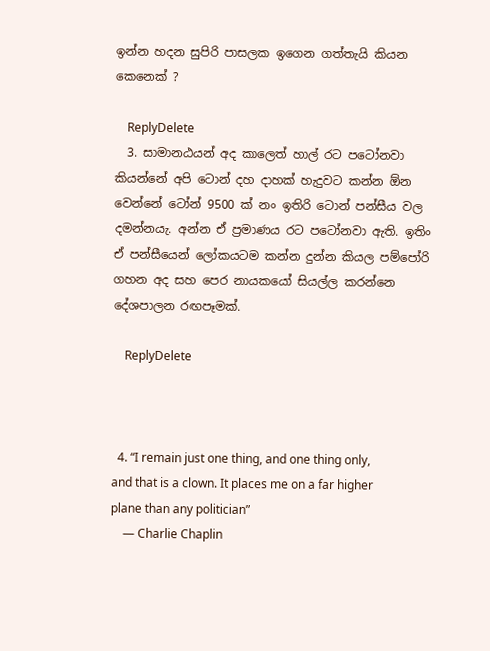ඉන්න හදන සුපිරි පාසලක ඉගෙන ගත්තැයි කියන කෙනෙක් ?

    ReplyDelete
  3. සාමානඨයන් අද කාලෙත් හාල් රට පටෝනවා කියන්නේ අපි ටොන් දහ දාහක් හැදුවට කන්න ඕන වෙන්නේ ටෝන් 9500 ක් නං ඉතිරි ටොන් පන්සීය වල දමන්නයැ. අන්න ඒ ප්‍රමාණය රට පටෝනවා ඇති. ඉතිං ඒ පන්සීයෙන් ලෝකයටම කන්න දුන්න කියල පම්පෝරි ගහන අද සහ පෙර නායකයෝ සියල්ල කරන්නෙ දේශපාලන රඟපෑමක්.

    ReplyDelete



  4. “I remain just one thing, and one thing only, and that is a clown. It places me on a far higher plane than any politician”
    ― Charlie Chaplin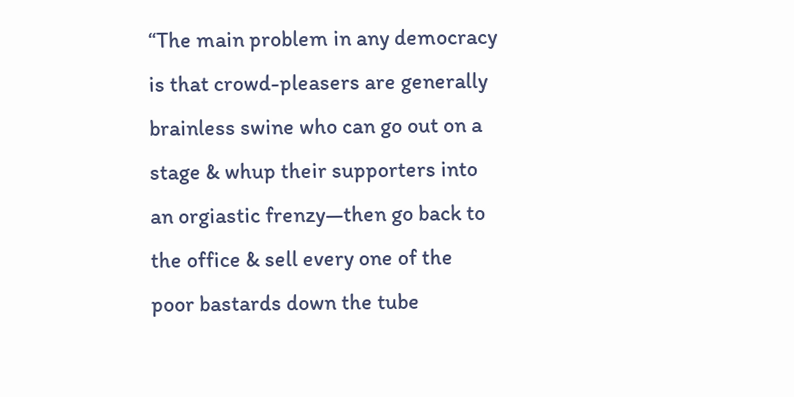“The main problem in any democracy is that crowd-pleasers are generally brainless swine who can go out on a stage & whup their supporters into an orgiastic frenzy—then go back to the office & sell every one of the poor bastards down the tube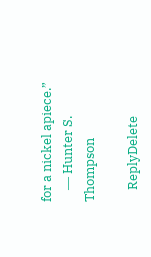for a nickel apiece.”
    ― Hunter S. Thompson

    ReplyDelete